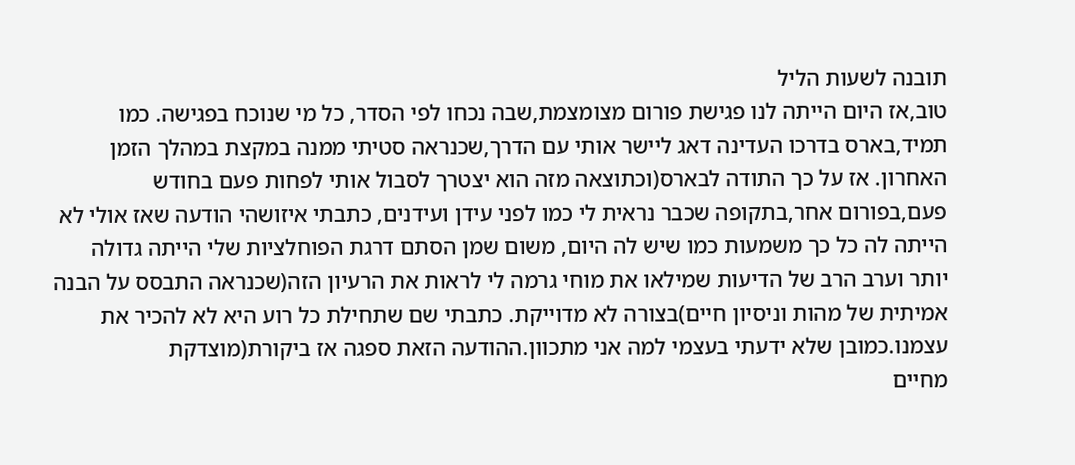תובנה לשעות הליל
טוב,אז היום הייתה לנו פגישת פורום מצומצמת,שבה נכחו לפי הסדר, כל מי שנוכח בפגישה. כמו תמיד,בארס בדרכו העדינה דאג ליישר אותי עם הדרך,שכנראה סטיתי ממנה במקצת במהלך הזמן האחרון. אז על כך התודה לבארס(וכתוצאה מזה הוא יצטרך לסבול אותי לפחות פעם בחודש
פעם,בפורום אחר,בתקופה שכבר נראית לי כמו לפני עידן ועידנים, כתבתי איזושהי הודעה שאז אולי לא הייתה לה כל כך משמעות כמו שיש לה היום, משום שמן הסתם דרגת הפוחלציות שלי הייתה גדולה יותר וערב הרב של הדיעות שמילאו את מוחי גרמה לי לראות את הרעיון הזה(שכנראה התבסס על הבנה אמיתית של מהות וניסיון חיים)בצורה לא מדוייקת. כתבתי שם שתחילת כל רוע היא לא להכיר את עצמנו.כמובן שלא ידעתי בעצמי למה אני מתכוון.ההודעה הזאת ספגה אז ביקורת(מוצדקת
מחיים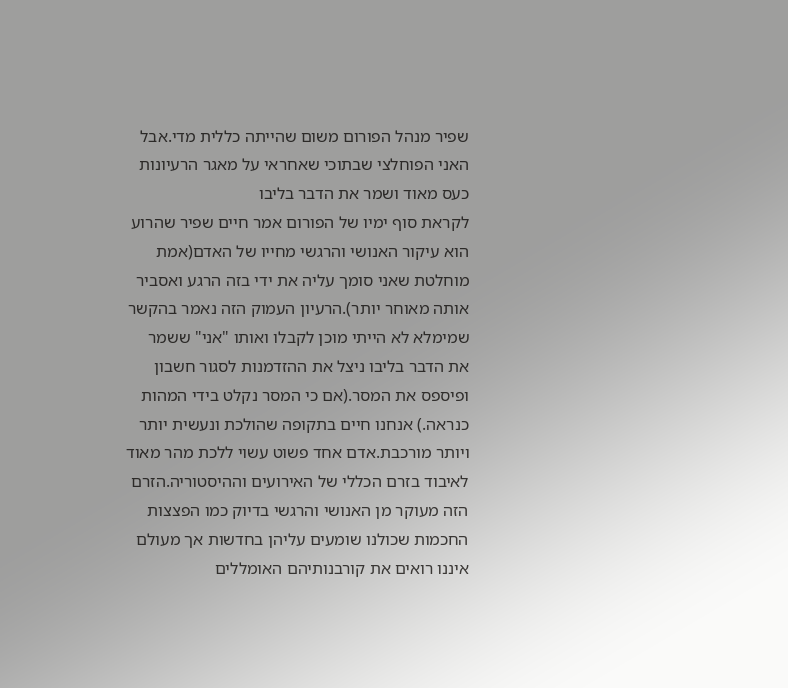שפיר מנהל הפורום משום שהייתה כללית מדי.אבל האני הפוחלצי שבתוכי שאחראי על מאגר הרעיונות כעס מאוד ושמר את הדבר בליבו
לקראת סוף ימיו של הפורום אמר חיים שפיר שהרוע הוא עיקור האנושי והרגשי מחייו של האדם(אמת מוחלטת שאני סומך עליה את ידי בזה הרגע ואסביר אותה מאוחר יותר).הרעיון העמוק הזה נאמר בהקשר שמימלא לא הייתי מוכן לקבלו ואותו "אני" ששמר את הדבר בליבו ניצל את ההזדמנות לסגור חשבון ופיספס את המסר.(אם כי המסר נקלט בידי המהות כנראה.) אנחנו חיים בתקופה שהולכת ונעשית יותר ויותר מורכבת.אדם אחד פשוט עשוי ללכת מהר מאוד לאיבוד בזרם הכללי של האירועים וההיסטוריה.הזרם הזה מעוקר מן האנושי והרגשי בדיוק כמו הפצצות החכמות שכולנו שומעים עליהן בחדשות אך מעולם איננו רואים את קורבנותיהם האומללים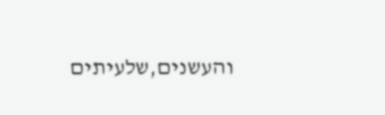והעשנים,שלעיתים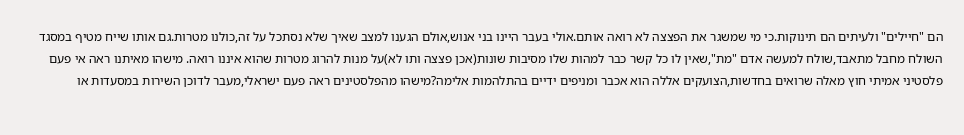הם "חיילים" ולעיתים הם תינוקות.כי מי שמשגר את הפצצה לא רואה אותם.אולי בעבר היינו בני אנוש,אולם הגענו למצב שאיך שלא נסתכל על זה,כולנו מטרות.גם אותו שייח מטיף במסגד השולח מחבל מתאבד,שולח למעשה אדם "מת",שאין לו כל קשר כבר למהות שלו מסיבות שונות(אכן פצצה ותו לא)על מנות להרוג מטרות שהוא איננו רואה. מישהו מאיתנו ראה אי פעם פלסטיני אמיתי חוץ מאלה שרואים בחדשות,הצועקים אללה הוא אכבר ומניפים ידיים בהתלהמות אלימה?מישהו מהפלסטינים ראה פעם ישראלי,מעבר לדוכן השירות במסעדות או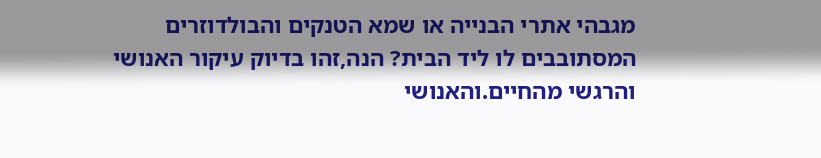מגבהי אתרי הבנייה או שמא הטנקים והבולדוזרים המסתובבים לו ליד הבית? הנה,זהו בדיוק עיקור האנושי והרגשי מהחיים.והאנושי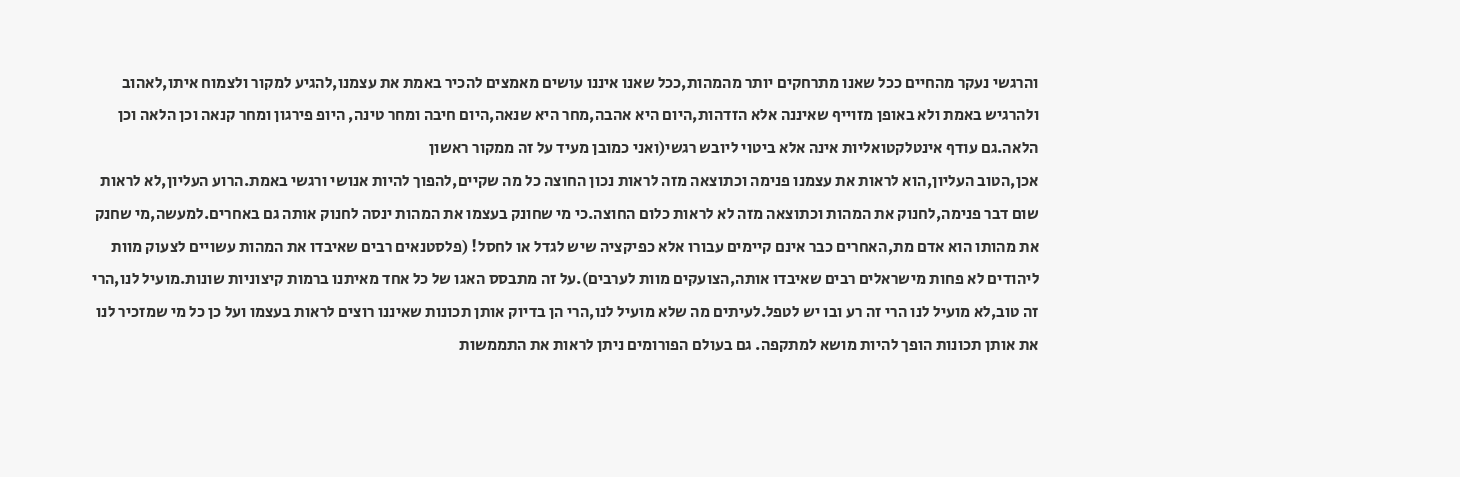והרגשי נעקר מהחיים ככל שאנו מתרחקים יותר מהמהות,ככל שאנו איננו עושים מאמצים להכיר באמת את עצמנו,להגיע למקור ולצמוח איתו,לאהוב ולהרגיש באמת ולא באופן מזוייף שאיננה אלא הזדהות,היום היא אהבה,מחר היא שנאה,היום חיבה ומחר טינה, היופ פירגון ומחר קנאה וכן הלאה וכן הלאה.גם עודף אינטלקטואליות אינה אלא ביטוי ליובש רגשי(ואני כמובן מעיד על זה ממקור ראשון
אכן,הטוב העליון,הוא לראות את עצמנו פנימה וכתוצאה מזה לראות נכון החוצה כל מה שקיים,להפוך להיות אנושי ורגשי באמת.הרוע העליון,לא לראות שום דבר פנימה,לחנוק את המהות וכתוצאה מזה לא לראות כלום החוצה.כי מי שחונק בעצמו את המהות ינסה לחנוק אותה גם באחרים.למעשה,מי שחנק את מהותו הוא אדם מת,האחרים כבר אינם קיימים עבורו אלא כפיקציה שיש לגדל או לחסל! (פלסטנאים רבים שאיבדו את המהות עשויים לצעוק מוות ליהודים לא פחות מישראלים רבים שאיבדו אותה,הצועקים מוות לערבים).על זה מתבסס האגו של כל אחד מאיתנו ברמות קיצוניות שונות.מועיל לנו,הרי זה טוב,לא מועיל לנו הרי זה רע ובו יש לטפל.לעיתים מה שלא מועיל לנו,הרי הן בדיוק אותן תכונות שאיננו רוצים לראות בעצמו ועל כן כל מי שמזכיר לנו את אותן תכונות הופך להיות מושא למתקפה. גם בעולם הפורומים ניתן לראות את התממשות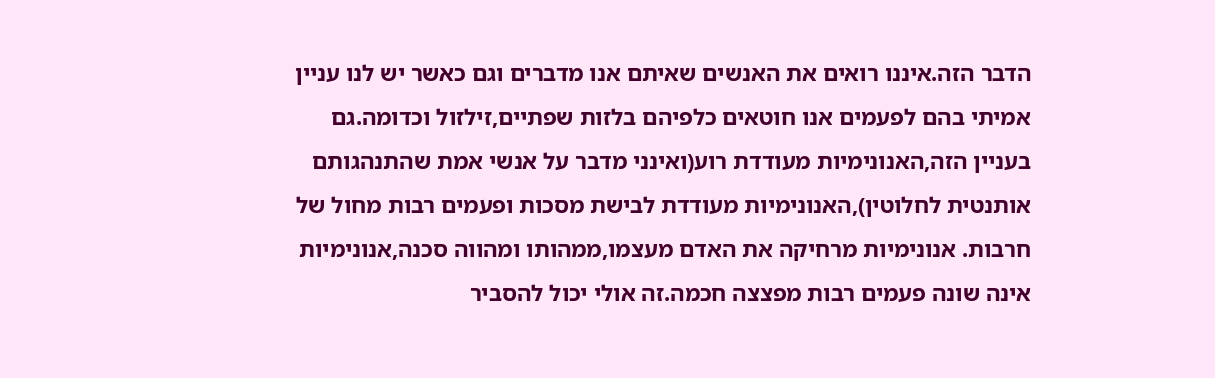הדבר הזה.איננו רואים את האנשים שאיתם אנו מדברים וגם כאשר יש לנו עניין אמיתי בהם לפעמים אנו חוטאים כלפיהם בלזות שפתיים,זילזול וכדומה.גם בעניין הזה,האנונימיות מעודדת רוע(ואינני מדבר על אנשי אמת שהתנהגותם אותנטית לחלוטין),האנונימיות מעודדת לבישת מסכות ופעמים רבות מחול של חרבות. אנונימיות מרחיקה את האדם מעצמו,ממהותו ומהווה סכנה,אנונימיות אינה שונה פעמים רבות מפצצה חכמה.זה אולי יכול להסביר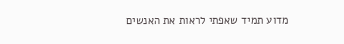מדוע תמיד שאפתי לראות את האנשים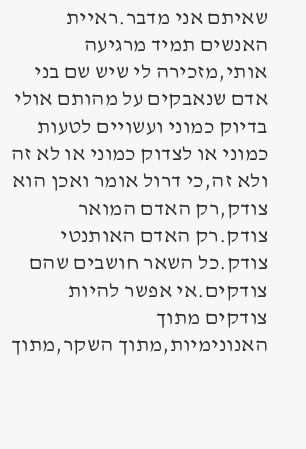שאיתם אני מדבר.ראיית האנשים תמיד מרגיעה אותי,מזכירה לי שיש שם בני אדם שנאבקים על מהותם אולי בדיוק כמוני ועשויים לטעות כמוני או לצדוק כמוני או לא זה ולא זה,כי דרול אומר ואכן הוא צודק,רק האדם המואר צודק.רק האדם האותנטי צודק.כל השאר חושבים שהם צודקים.אי אפשר להיות צודקים מתוך האנונימיות,מתוך השקר,מתוך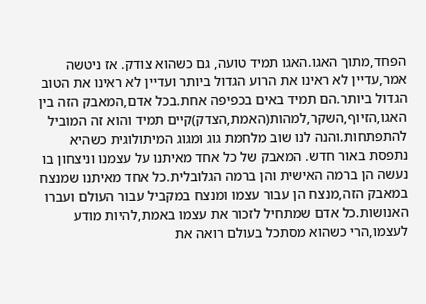הפחד,מתוך האגו.האגו תמיד טועה, גם כשהוא צודק. אז ניטשה אמר,עדיין לא ראינו את הרוע הגדול ביותר ועדיין לא ראינו את הטוב הגדול ביותר.הם תמיד באים בכפיפה אחת.בכל אדם,המאבק הזה בין האגו,הזיוף,השקר,למהות(האמת,הצדק)קיים תמיד והוא זה המוביל להתפתחות.והנה לנו שוב מלחמת גוג ומגוג המיתולוגית כשהיא נתפסת באור חדש. המאבק של כל אחד מאיתנו על עצמנו וניצחון בו נעשה הן ברמה האישית והן ברמה הגלובלית.כל אחד מאיתנו שמנצח במאבק הזה,מנצח הן עבור עצמו ומנצח במקביל עבור העולם ועברו האנושות.כל אדם שמתחיל לזכור את עצמו באמת,להיות מודע לעצמו,הרי כשהוא מסתכל בעולם רואה את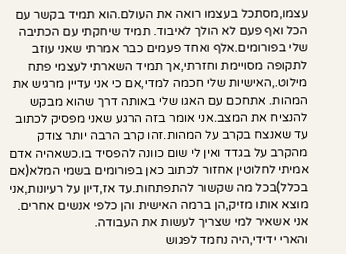עצמו,מסתכל בעצמו רואה את העולם.הוא תמיד בקשר עם הכל ואף פעם לא הולך לאיבוד. תמיד שיחקתי עם הכתיבה שלי בפורומים.אלף ואחד פעמים כבר אמרתי שאני עוזב לתקופה מסויימת וחזרתי,אך תמיד השארתי לעצמי פתח מילוט.,האישיות שלי חכמה למדי,אם כי אני עדיין מרגיש את המהות. אתחכם עם האגו שלי באותה דרך שהוא מבקש להנציח את המצב.אני אומר בזה הרגע שאני מפסיק לכתוב עד שאנצח בקרב על המהות.זהו קרב הרבה יותר צודק מהקרב על בגדד ואין לי שום כוונה להפסיד בו.כשאהיה אדם אמיתי לחלוטין אחזור לכתוב כאן בפורומים בשמי המלא(אם בכלל)בכל מה שקשור להתפתחות.עד אז,דיון על רעיונות,אני מוצא אותו מזיק,הן ברמה האישית והן כלפי אנשים אחרים. אני אשאיר למי שצריך לעשות את העבודה.
והארי ידידי,היה נחמד לפגוש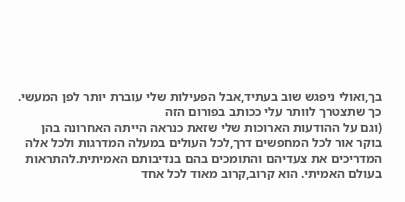בך,ואולי ניפגש שוב בעתיד,אבל הפעילות שלי עוברת יותר לפן המעשי.
כך שתצטרך לוותר עלי ככותב בפורום הזה
(וגם על ההודעות הארוכות שלי שזאת כנראה הייתה האחרונה בהן
בוקר אור לכל המחפשים דרך,לכל העולים במעלה המדרגות ולכל אלה המדריכים את צעדיהם והתומכים בהם בנדיבותם האמיתית.להתראות בעולם האמיתי. הוא קרוב,קרוב מאוד לכל אחד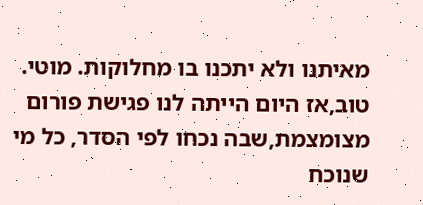מאיתנו ולא יתכנו בו מחלוקות. מוטי.
טוב,אז היום הייתה לנו פגישת פורום מצומצמת,שבה נכחו לפי הסדר, כל מי שנוכח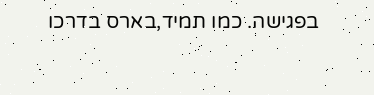בפגישה. כמו תמיד,בארס בדרכו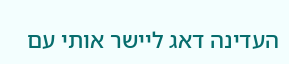העדינה דאג ליישר אותי עם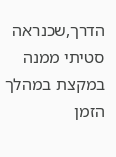הדרך,שכנראה סטיתי ממנה במקצת במהלך הזמן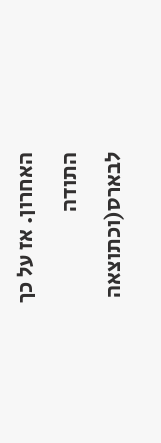האחרון. אז על כך התודה לבארס(וכתוצאה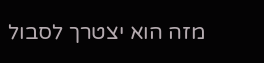מזה הוא יצטרך לסבול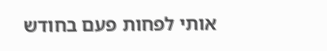אותי לפחות פעם בחודש